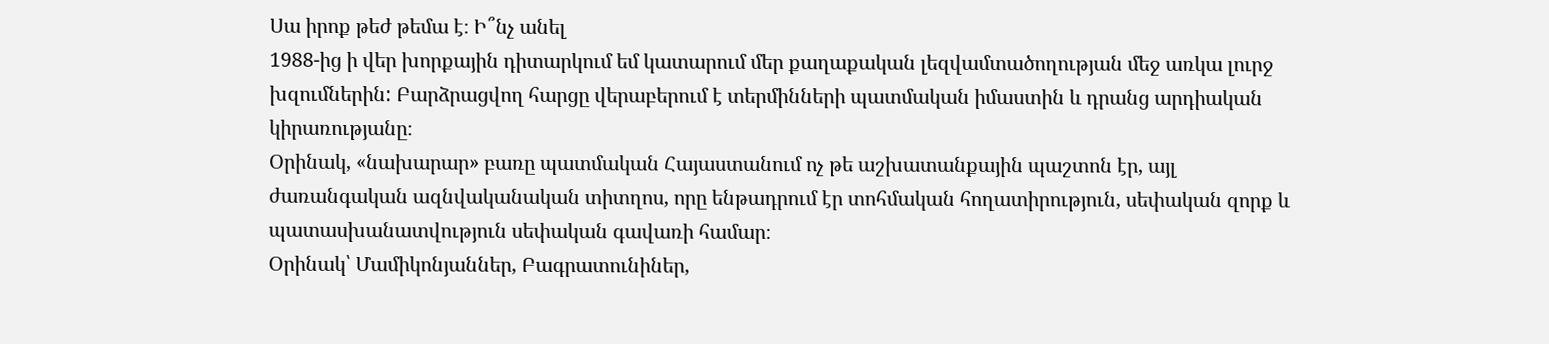Սա իրոք թեժ թեմա է։ Ի՞նչ անել
1988-ից ի վեր խորքային դիտարկում եմ կատարում մեր քաղաքական լեզվամտածողության մեջ առկա լուրջ խզումներին: Բարձրացվող հարցը վերաբերում է տերմինների պատմական իմաստին և դրանց արդիական կիրառությանը։
Օրինակ, «նախարար» բառը պատմական Հայաստանում ոչ թե աշխատանքային պաշտոն էր, այլ ժառանգական ազնվականական տիտղոս, որը ենթադրում էր տոհմական հողատիրություն, սեփական զորք և պատասխանատվություն սեփական գավառի համար։
Օրինակ՝ Մամիկոնյաններ, Բագրատունիներ,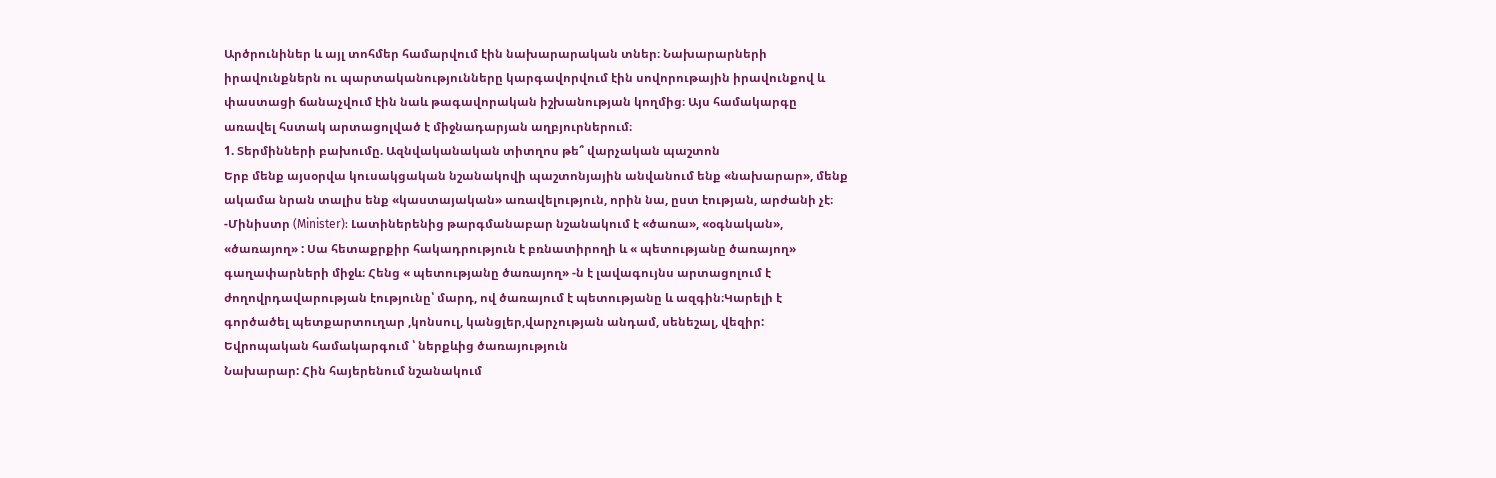Արծրունիներ և այլ տոհմեր համարվում էին նախարարական տներ։ Նախարարների իրավունքներն ու պարտականությունները կարգավորվում էին սովորութային իրավունքով և փաստացի ճանաչվում էին նաև թագավորական իշխանության կողմից։ Այս համակարգը առավել հստակ արտացոլված է միջնադարյան աղբյուրներում։
1. Տերմինների բախումը. Ազնվականական տիտղոս թե՞ վարչական պաշտոն
Երբ մենք այսօրվա կուսակցական նշանակովի պաշտոնյային անվանում ենք «նախարար», մենք ակամա նրան տալիս ենք «կաստայական» առավելություն, որին նա, ըստ էության, արժանի չէ։
-Մինիստր (Minister): Լատիներենից թարգմանաբար նշանակում է «ծառա», «օգնական», «ծառայող» : Սա հետաքրքիր հակադրություն է բռնատիրողի և « պետությանը ծառայող» գաղափարների միջև։ Հենց « պետությանը ծառայող» -ն է լավագույնս արտացոլում է ժողովրդավարության էությունը՝ մարդ, ով ծառայում է պետությանը և ազգին։Կարելի է գործածել պետքարտուղար ,կոնսուլ, կանցլեր,վարչության անդամ, սենեշալ, վեզիր: Եվրոպական համակարգում ՝ ներքևից ծառայություն
Նախարար: Հին հայերենում նշանակում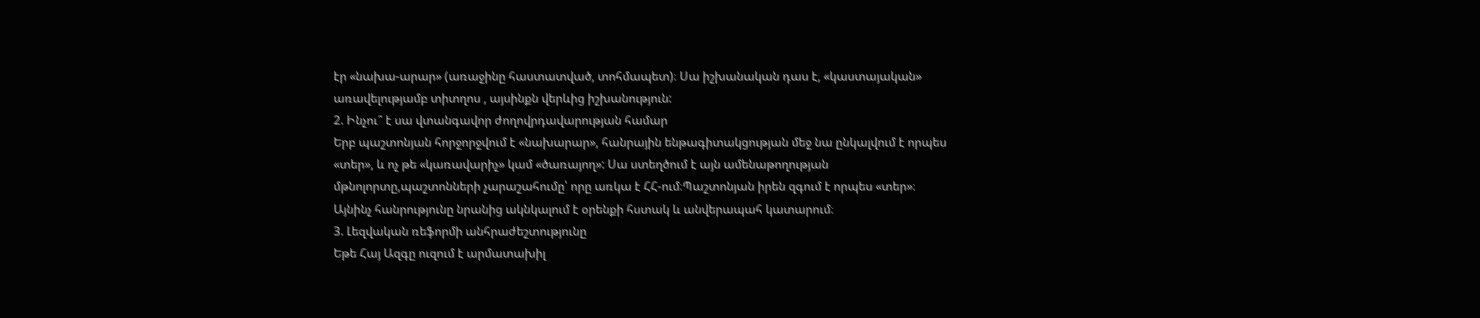էր «նախա-արար» (առաջինը հաստատված, տոհմապետ)։ Սա իշխանական դաս է, «կաստայական» առավելությամբ տիտղոս , այսինքն վերևից իշխանություն:
2. Ինչու՞ է սա վտանգավոր ժողովրդավարության համար
Երբ պաշտոնյան հորջորջվում է «նախարար», հանրային ենթագիտակցության մեջ նա ընկալվում է որպես «տեր», և ոչ թե «կառավարիչ» կամ «ծառայող»: Սա ստեղծում է այն ամենաթողության մթնոլորտը,պաշտոնների չարաշահումը՝ որը առկա է ՀՀ-ում։Պաշտոնյան իրեն զգում է որպես «տեր»։
Այնինչ հանրությունը նրանից ակնկալում է օրենքի հստակ և անվերապահ կատարում։
3. Լեզվական ռեֆորմի անհրաժեշտությունը
Եթե Հայ Ազգը ուզում է արմատախիլ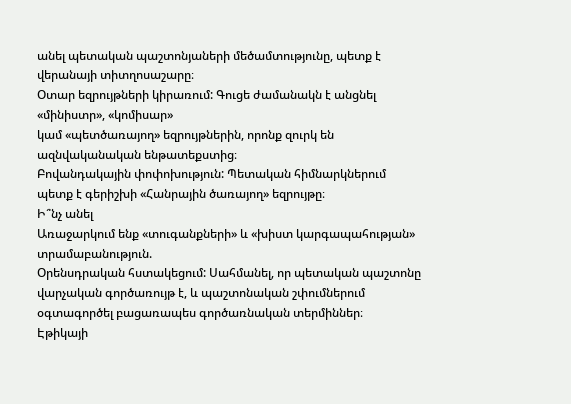անել պետական պաշտոնյաների մեծամտությունը, պետք է վերանայի տիտղոսաշարը։
Օտար եզրույթների կիրառում: Գուցե ժամանակն է անցնել «մինիստր», «կոմիսար»
կամ «պետծառայող» եզրույթներին, որոնք զուրկ են ազնվականական ենթատեքստից։
Բովանդակային փոփոխություն: Պետական հիմնարկներում պետք է գերիշխի «Հանրային ծառայող» եզրույթը։
Ի՞նչ անել
Առաջարկում ենք «տուգանքների» և «խիստ կարգապահության» տրամաբանություն.
Օրենսդրական հստակեցում: Սահմանել, որ պետական պաշտոնը վարչական գործառույթ է, և պաշտոնական շփումներում օգտագործել բացառապես գործառնական տերմիններ։
Էթիկայի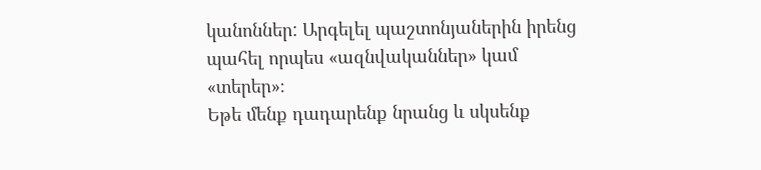կանոններ: Արգելել պաշտոնյաներին իրենց պահել որպես «ազնվականներ» կամ «տերեր»։
Եթե մենք դադարենք նրանց և սկսենք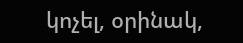կոչել, օրինակ,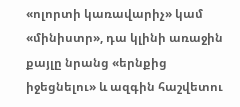«ոլորտի կառավարիչ» կամ «մինիստր», դա կլինի առաջին քայլը նրանց «երնքից իջեցնելու» և ազգին հաշվետու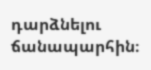դարձնելու ճանապարհին։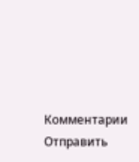Комментарии
Отправить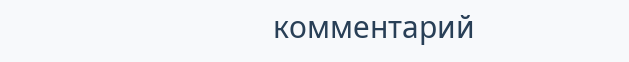комментарий